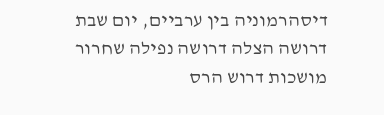דיסהרמוניה בין ערביים, יום שבת
דרושה הצלה דרושה נפילה שחרור מושכות דרוש הרס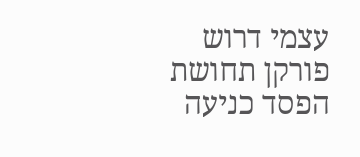עצמי דרוש פורקן תחושת הפסד כניעה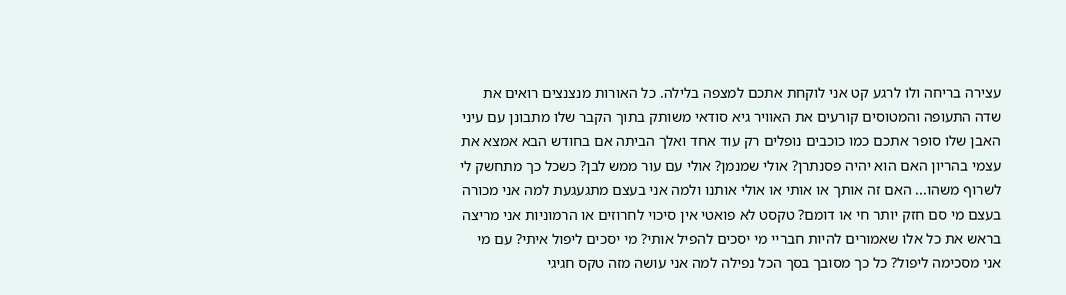עצירה בריחה ולו לרגע קט אני לוקחת אתכם למצפה בלילה. כל האורות מנצנצים רואים את שדה התעופה והמטוסים קורעים את האוויר גיא סודאי משותק בתוך הקבר שלו מתבונן עם עיני האבן שלו סופר אתכם כמו כוכבים נופלים רק עוד אחד ואלך הביתה אם בחודש הבא אמצא את עצמי בהריון האם הוא יהיה פסנתרן? אולי שמנמן? אולי עם עור ממש לבן? כשכל כך מתחשק לי לשרוף משהו... האם זה אותך או אותי או אולי אותנו ולמה אני בעצם מתגעגעת למה אני מכורה בעצם מי סם חזק יותר חי או דומם? טקסט לא פואטי אין סיכוי לחרוזים או הרמוניות אני מריצה בראש את כל אלו שאמורים להיות חבריי מי יסכים להפיל אותי? מי יסכים ליפול איתי? עם מי אני מסכימה ליפול? כל כך מסובך בסך הכל נפילה למה אני עושה מזה טקס חגיגי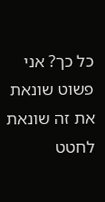כל כך? אני פשוט שונאת את זה שונאת לחטט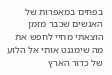בפחים במאפרות של האנשים שכבר מזמן הוצאתי מחיי לחפש את מה שימגנט אותי אל הלוע של כדור הארץ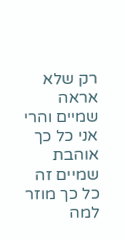רק שלא אראה שמיים והרי אני כל כך אוהבת שמיים זה כל כך מוזר למה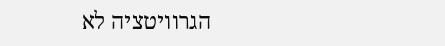הגרוויטציה לא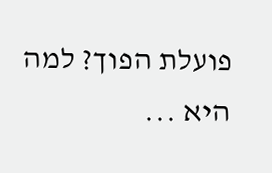פועלת הפוך? למה היא ...